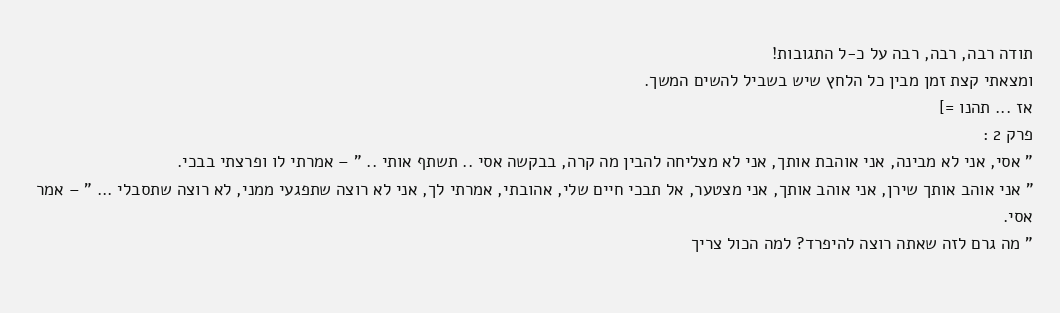תודה רבה, רבה, רבה על כ-ל התגובות!
ומצאתי קצת זמן מבין כל הלחץ שיש בשביל להשים המשך.
אז ... תהנו =]
פרק 2 :
" אסי, אני לא מבינה, אני אוהבת אותך, אני לא מצליחה להבין מה קרה, בבקשה אסי .. תשתף אותי .. " – אמרתי לו ופרצתי בבכי.
" אני אוהב אותך שירן, אני אוהב אותך, אני מצטער, אל תבכי חיים שלי, אהובתי, אמרתי לך, אני לא רוצה שתפגעי ממני, לא רוצה שתסבלי ... " – אמר אסי.
" מה גרם לזה שאתה רוצה להיפרד? למה הכול צריך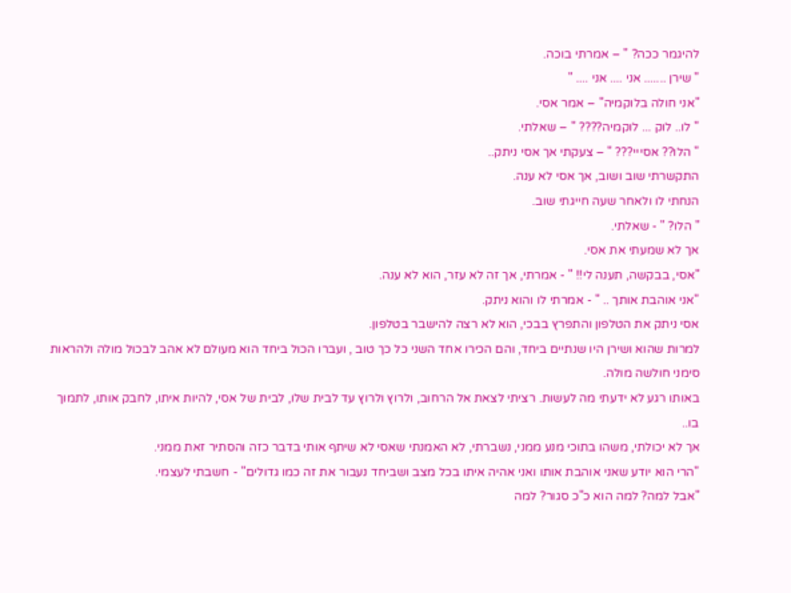להיגמר ככה? " – אמרתי בוכה.
" שירן ....... אני .... אני .... "
"אני חולה בלוקמיה" – אמר אסי.
" לו.. לוק ... לוקמיה???? " – שאלתי.
" הלו?? אסייי??? " – צעקתי אך אסי ניתק..
התקשרתי שוב ושוב, אך אסי לא ענה.
הנחתי לו ולאחר שעה חייגתי שוב.
" הלו? " - שאלתי.
אך לא שמעתי את אסי.
"אסי, בבקשה, תענה לי!! " - אמרתי, אך זה לא עזר, הוא לא ענה.
"אני אוהבת אותך .. " - אמרתי לו והוא ניתק.
אסי ניתק את הטלפון והתפרץ בבכי, הוא לא רצה להישבר בטלפון.
למרות שהוא ושירן היו שנתיים ביחד, והם הכירו אחד השני כל כך טוב , ועברו הכול ביחד הוא מעולם לא אהב לבכול מולה ולהראות סימני חולשה מולה.
באותו רגע לא ידעתי מה לעשות. רציתי לצאת אל הרחוב, ולרוץ ולרוץ עד לבית שלו, לבית של אסי, להיות איתו, לחבק אותו, לתמוך בו..
אך לא יכולתי, משהו בתוכי מנע ממני, נשברתי, לא האמנתי שאסי לא שיתף אותי בדבר כזה והסתיר זאת ממני.
"הרי הוא יודע שאני אוהבת אותו ואני אהיה איתו בכל מצב ושביחד נעבור את זה כמו גדולים" - חשבתי לעצמי.
"אבל למה? למה הוא כ"כ סגור? למה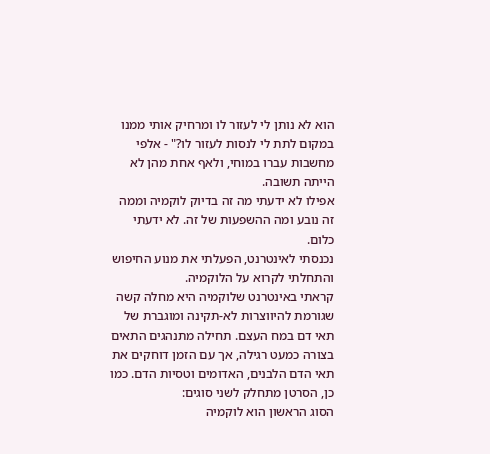הוא לא נותן לי לעזור לו ומרחיק אותי ממנו במקום לתת לי לנסות לעזור לו?" - אלפי מחשבות עברו במוחי, ולאף אחת מהן לא הייתה תשובה.
אפילו לא ידעתי מה זה בדיוק לוקמיה וממה זה נובע ומה ההשפעות של זה. לא ידעתי כלום.
נכנסתי לאינטרנט, הפעלתי את מנוע החיפוש והתחלתי לקרוא על הלוקמיה.
קראתי באינטרנט שלוקמיה היא מחלה קשה שגורמת להיווצרות לא-תקינה ומוגברת של תאי דם במח העצם. תחילה מתנהגים התאים בצורה כמעט רגילה, אך עם הזמן דוחקים את תאי הדם הלבנים, האדומים וטסיות הדם. כמו כן, הסרטן מתחלק לשני סוגים:
הסוג הראשון הוא לוקמיה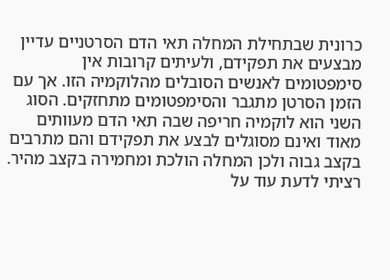כרונית שבתחילת המחלה תאי הדם הסרטניים עדיין מבצעים את תפקידם, ולעיתים קרובות אין סימפטומים לאנשים הסובלים מהלוקמיה הזו. אך עם הזמן הסרטן מתגבר והסימפטומים מתחזקים. הסוג השני הוא לוקמיה חריפה שבה תאי הדם מעוותים מאוד ואינם מסוגלים לבצע את תפקידם והם מתרבים בקצב גבוה ולכן המחלה הולכת ומחמירה בקצב מהיר.
רציתי לדעת עוד על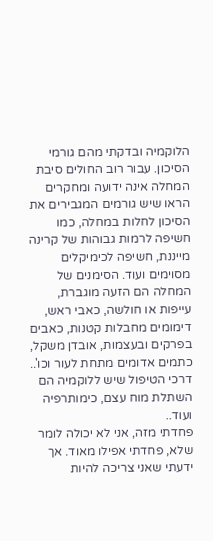הלוקמיה ובדקתי מהם גורמי הסיכון. עבור רוב החולים סיבת המחלה אינה ידועה ומחקרים הראו שיש גורמים המגבירים את הסיכון לחלות במחלה, כמו חשיפה לרמות גבוהות של קרינה מייננת, חשיפה לכימיקלים מסוימים ועוד. הסימנים של המחלה הם הזעה מוגברת, עייפות או חולשה, כאבי ראש, דימומים מחבלות קטנות, כאבים בפרקים ובעצמות, אובדן משקל, כתמים אדומים מתחת לעור וכו'.. דרכי הטיפול שיש ללוקמיה הם השתלת מוח עצם, כימותרפיה ועוד..
פחדתי מזה, אני לא יכולה לומר שלא, פחדתי אפילו מאוד. אך ידעתי שאני צריכה להיות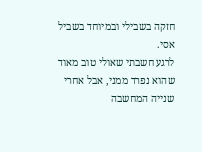חזקה בשבילי ובמיוחד בשביל אסי.
לרגע חשבתי שאולי טוב מאוד שהוא נפרד ממני, אבל אחרי שנייה המחשבה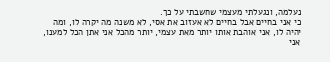נעלמה, ונגעלתי מעצמי שחשבתי על כך.
כי אני בחיים אבל בחיים לא אעזוב את אסי, לא משנה מה יקרה לו, ומה יהיה לו, אני אוהבת אותו יותר מאת עצמי, יותר מהכל אני אתן הכל למענו, אני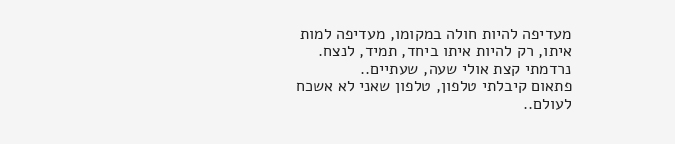מעדיפה להיות חולה במקומו, מעדיפה למות איתו, רק להיות איתו ביחד, תמיד, לנצח.
נרדמתי קצת אולי שעה, שעתיים..
פתאום קיבלתי טלפון, טלפון שאני לא אשכח לעולם..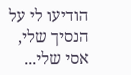הודיעו לי על הנסיך שלי, אסי שלי...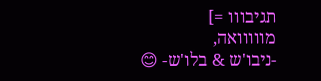תגיבווו =]
מווווואה,
-ניבו'ש & בלו'ש- 😊